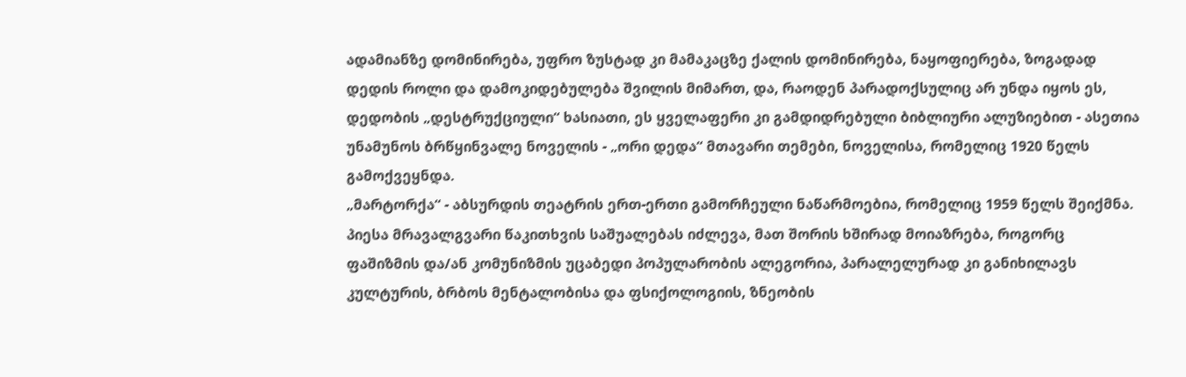ადამიანზე დომინირება, უფრო ზუსტად კი მამაკაცზე ქალის დომინირება, ნაყოფიერება, ზოგადად დედის როლი და დამოკიდებულება შვილის მიმართ, და, რაოდენ პარადოქსულიც არ უნდა იყოს ეს, დედობის „დესტრუქციული“ ხასიათი, ეს ყველაფერი კი გამდიდრებული ბიბლიური ალუზიებით - ასეთია უნამუნოს ბრწყინვალე ნოველის - „ორი დედა“ მთავარი თემები, ნოველისა, რომელიც 1920 წელს გამოქვეყნდა.
„მარტორქა“ - აბსურდის თეატრის ერთ-ერთი გამორჩეული ნაწარმოებია, რომელიც 1959 წელს შეიქმნა. პიესა მრავალგვარი წაკითხვის საშუალებას იძლევა, მათ შორის ხშირად მოიაზრება, როგორც ფაშიზმის და/ან კომუნიზმის უცაბედი პოპულარობის ალეგორია, პარალელურად კი განიხილავს კულტურის, ბრბოს მენტალობისა და ფსიქოლოგიის, ზნეობის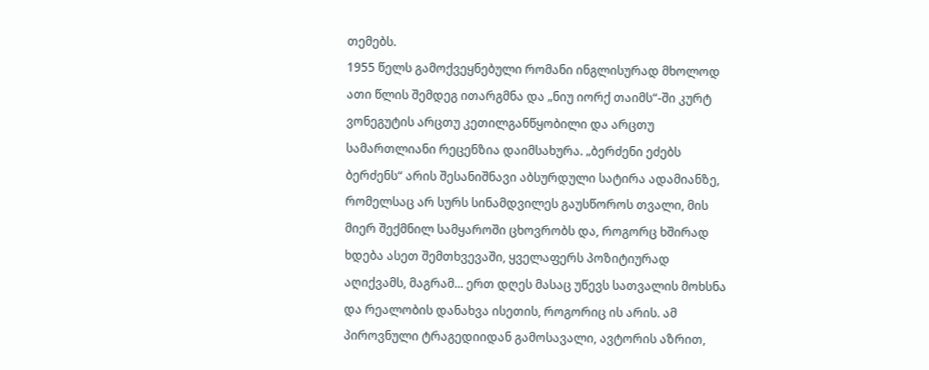თემებს.
1955 წელს გამოქვეყნებული რომანი ინგლისურად მხოლოდ ათი წლის შემდეგ ითარგმნა და „ნიუ იორქ თაიმს“-ში კურტ ვონეგუტის არცთუ კეთილგანწყობილი და არცთუ სამართლიანი რეცენზია დაიმსახურა. „ბერძენი ეძებს ბერძენს“ არის შესანიშნავი აბსურდული სატირა ადამიანზე, რომელსაც არ სურს სინამდვილეს გაუსწოროს თვალი, მის მიერ შექმნილ სამყაროში ცხოვრობს და, როგორც ხშირად ხდება ასეთ შემთხვევაში, ყველაფერს პოზიტიურად აღიქვამს, მაგრამ... ერთ დღეს მასაც უწევს სათვალის მოხსნა და რეალობის დანახვა ისეთის, როგორიც ის არის. ამ პიროვნული ტრაგედიიდან გამოსავალი, ავტორის აზრით,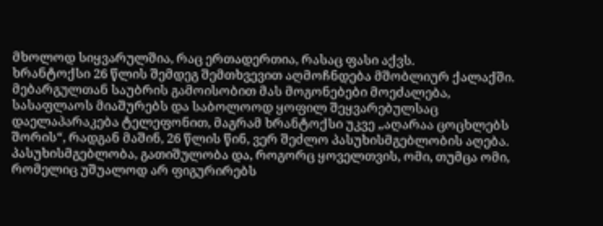მხოლოდ სიყვარულშია, რაც ერთადერთია, რასაც ფასი აქვს.
ხრანტოქსი 26 წლის შემდეგ შემთხვევით აღმოჩნდება მშობლიურ ქალაქში. მებარგულთან საუბრის გამოისობით მას მოგონებები მოეძალება, სასაფლაოს მიაშურებს და საბოლოოდ ყოფილ შეყვარებულსაც დაელაპარაკება ტელეფონით, მაგრამ ხრანტოქსი უკვე „აღარაა ცოცხლებს შორის“, რადგან მაშინ, 26 წლის წინ, ვერ შეძლო პასუხისმგებლობის აღება. პასუხისმგებლობა, გათიშულობა და, როგორც ყოველთვის, ომი, თუმცა ომი, რომელიც უშუალოდ არ ფიგურირებს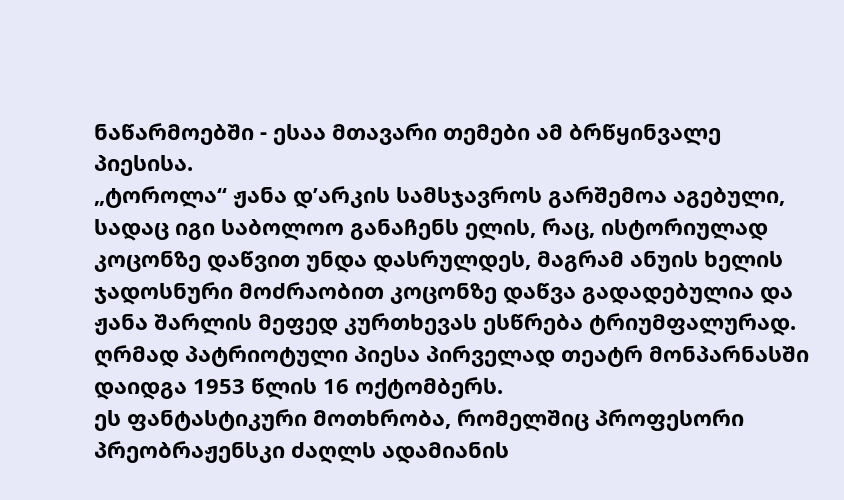ნაწარმოებში - ესაა მთავარი თემები ამ ბრწყინვალე პიესისა.
„ტოროლა“ ჟანა დ’არკის სამსჯავროს გარშემოა აგებული, სადაც იგი საბოლოო განაჩენს ელის, რაც, ისტორიულად კოცონზე დაწვით უნდა დასრულდეს, მაგრამ ანუის ხელის ჯადოსნური მოძრაობით კოცონზე დაწვა გადადებულია და ჟანა შარლის მეფედ კურთხევას ესწრება ტრიუმფალურად. ღრმად პატრიოტული პიესა პირველად თეატრ მონპარნასში დაიდგა 1953 წლის 16 ოქტომბერს.
ეს ფანტასტიკური მოთხრობა, რომელშიც პროფესორი პრეობრაჟენსკი ძაღლს ადამიანის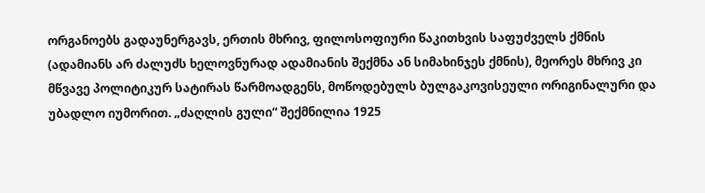ორგანოებს გადაუნერგავს, ერთის მხრივ, ფილოსოფიური წაკითხვის საფუძველს ქმნის (ადამიანს არ ძალუძს ხელოვნურად ადამიანის შექმნა ან სიმახინჯეს ქმნის), მეორეს მხრივ კი მწვავე პოლიტიკურ სატირას წარმოადგენს, მოწოდებულს ბულგაკოვისეული ორიგინალური და უბადლო იუმორით. „ძაღლის გული“ შექმნილია 1925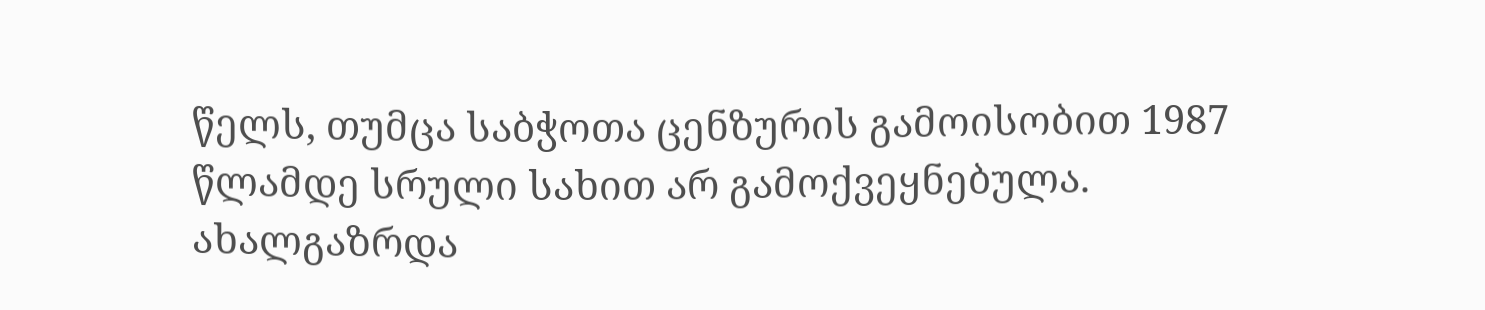წელს, თუმცა საბჭოთა ცენზურის გამოისობით 1987 წლამდე სრული სახით არ გამოქვეყნებულა.
ახალგაზრდა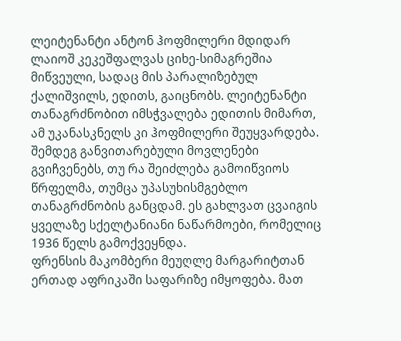ლეიტენანტი ანტონ ჰოფმილერი მდიდარ ლაიოშ კეკეშფალვას ციხე-სიმაგრეშია მიწვეული, სადაც მის პარალიზებულ ქალიშვილს, ედითს, გაიცნობს. ლეიტენანტი თანაგრძნობით იმსჭვალება ედითის მიმართ, ამ უკანასკნელს კი ჰოფმილერი შეუყვარდება. შემდეგ განვითარებული მოვლენები გვიჩვენებს, თუ რა შეიძლება გამოიწვიოს წრფელმა, თუმცა უპასუხისმგებლო თანაგრძნობის განცდამ. ეს გახლვათ ცვაიგის ყველაზე სქელტანიანი ნაწარმოები, რომელიც 1936 წელს გამოქვეყნდა.
ფრენსის მაკომბერი მეუღლე მარგარიტთან ერთად აფრიკაში საფარიზე იმყოფება. მათ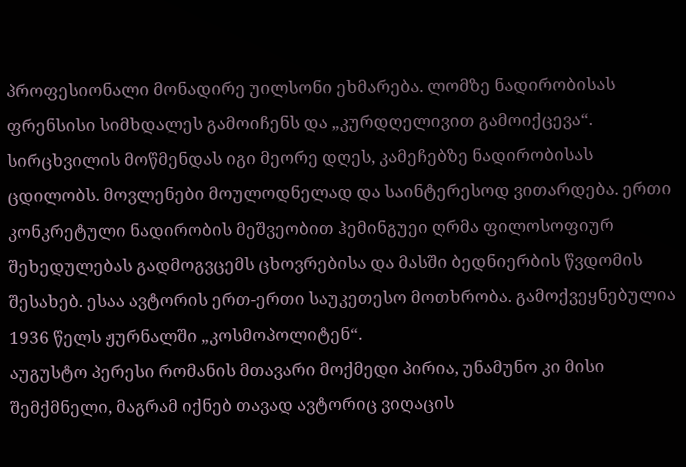პროფესიონალი მონადირე უილსონი ეხმარება. ლომზე ნადირობისას ფრენსისი სიმხდალეს გამოიჩენს და „კურდღელივით გამოიქცევა“. სირცხვილის მოწმენდას იგი მეორე დღეს, კამეჩებზე ნადირობისას ცდილობს. მოვლენები მოულოდნელად და საინტერესოდ ვითარდება. ერთი კონკრეტული ნადირობის მეშვეობით ჰემინგუეი ღრმა ფილოსოფიურ შეხედულებას გადმოგვცემს ცხოვრებისა და მასში ბედნიერბის წვდომის შესახებ. ესაა ავტორის ერთ-ერთი საუკეთესო მოთხრობა. გამოქვეყნებულია 1936 წელს ჟურნალში „კოსმოპოლიტენ“.
აუგუსტო პერესი რომანის მთავარი მოქმედი პირია, უნამუნო კი მისი შემქმნელი, მაგრამ იქნებ თავად ავტორიც ვიღაცის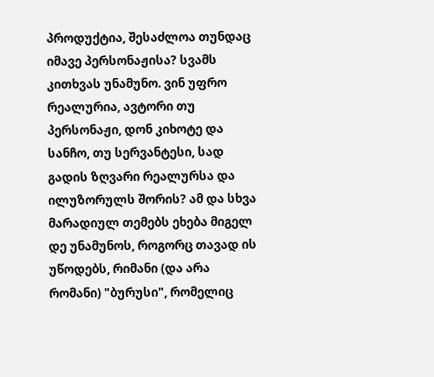პროდუქტია, შესაძლოა თუნდაც იმავე პერსონაჟისა? სვამს კითხვას უნამუნო. ვინ უფრო რეალურია, ავტორი თუ პერსონაჟი, დონ კიხოტე და სანჩო, თუ სერვანტესი, სად გადის ზღვარი რეალურსა და ილუზორულს შორის? ამ და სხვა მარადიულ თემებს ეხება მიგელ დე უნამუნოს, როგორც თავად ის უწოდებს, რიმანი (და არა რომანი) "ბურუსი", რომელიც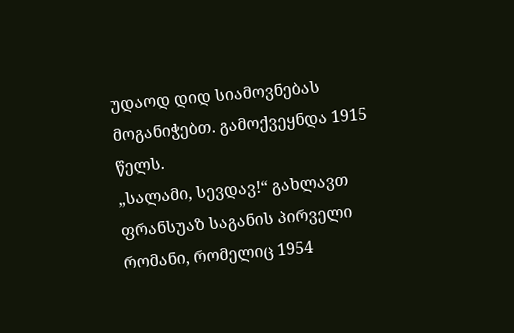უდაოდ დიდ სიამოვნებას მოგანიჭებთ. გამოქვეყნდა 1915 წელს.
„სალამი, სევდავ!“ გახლავთ ფრანსუაზ საგანის პირველი რომანი, რომელიც 1954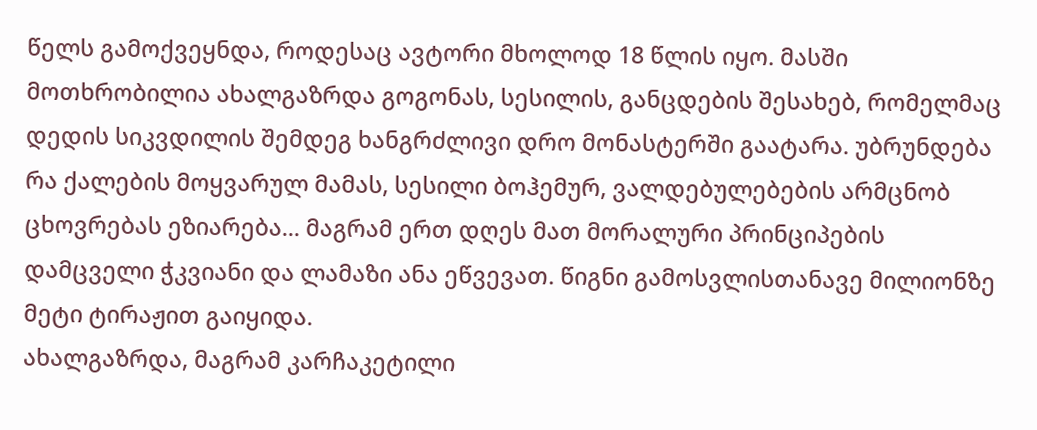წელს გამოქვეყნდა, როდესაც ავტორი მხოლოდ 18 წლის იყო. მასში მოთხრობილია ახალგაზრდა გოგონას, სესილის, განცდების შესახებ, რომელმაც დედის სიკვდილის შემდეგ ხანგრძლივი დრო მონასტერში გაატარა. უბრუნდება რა ქალების მოყვარულ მამას, სესილი ბოჰემურ, ვალდებულებების არმცნობ ცხოვრებას ეზიარება... მაგრამ ერთ დღეს მათ მორალური პრინციპების დამცველი ჭკვიანი და ლამაზი ანა ეწვევათ. წიგნი გამოსვლისთანავე მილიონზე მეტი ტირაჟით გაიყიდა.
ახალგაზრდა, მაგრამ კარჩაკეტილი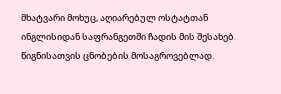მხატვარი მოხუც, აღიარებულ ოსტატთან ინგლისიდან საფრანგეთში ჩადის მის შესახებ წიგნისათვის ცნობების მოსაგროვებლად.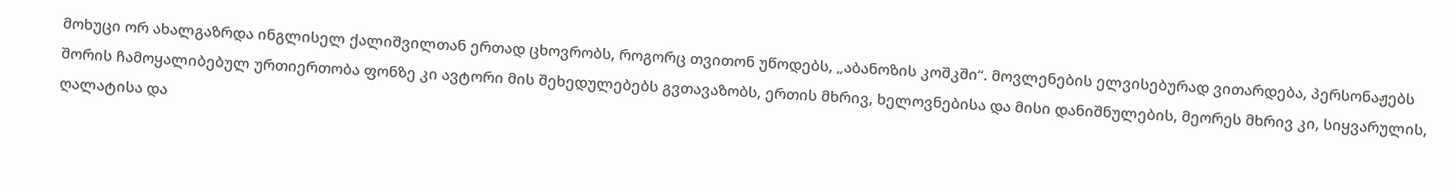მოხუცი ორ ახალგაზრდა ინგლისელ ქალიშვილთან ერთად ცხოვრობს, როგორც თვითონ უწოდებს, „აბანოზის კოშკში“. მოვლენების ელვისებურად ვითარდება, პერსონაჟებს შორის ჩამოყალიბებულ ურთიერთობა ფონზე კი ავტორი მის შეხედულებებს გვთავაზობს, ერთის მხრივ, ხელოვნებისა და მისი დანიშნულების, მეორეს მხრივ კი, სიყვარულის, ღალატისა და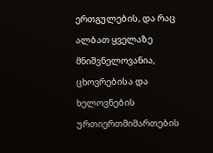ერთგულების, და რაც ალბათ ყველაზე მნიშვნელოვანია, ცხოვრებისა და ხელოვნების ურთიერთმიმართების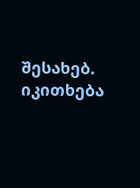შესახებ. იკითხება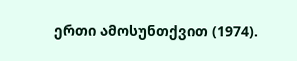ერთი ამოსუნთქვით (1974).